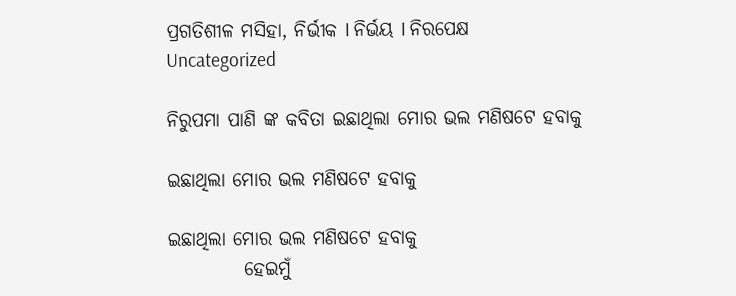ପ୍ରଗତିଶୀଳ ମସିହା, ନିର୍ଭୀକ I ନିର୍ଭୟ I ନିରପେକ୍ଷ
Uncategorized

ନିରୁପମା ପାଣି ଙ୍କ କବିତା ଇଛାଥିଲା ମୋର ଭଲ ମଣିଷଟେ ହବାକୁ

ଇଛାଥିଲା ମୋର ଭଲ ମଣିଷଟେ ହବାକୁ

ଇଛାଥିଲା ମୋର ଭଲ ମଣିଷଟେ ହବାକୁ
          ହେଇମୁଁ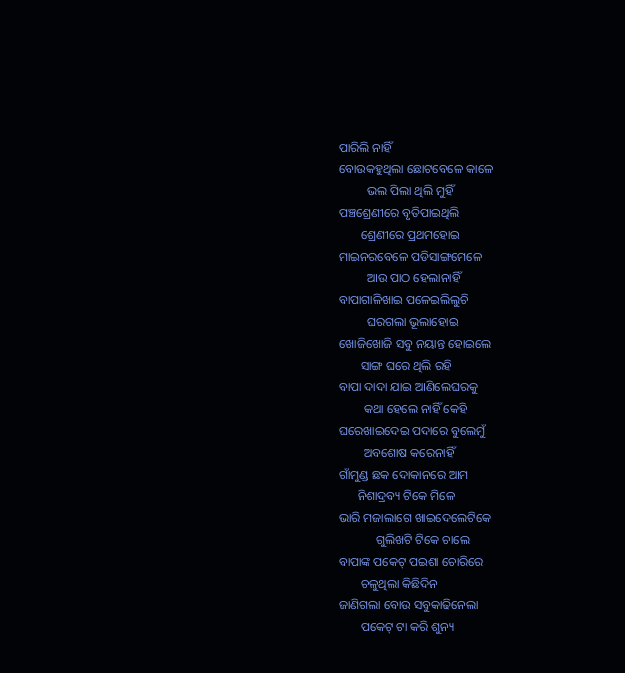ପାରିଲି ନାହିଁ
ବୋଉକହୁଥିଲା ଛୋଟବେଳେ କାଳେ
         ଭଲ ପିଲା ଥିଲି ମୁହିଁ
ପଞ୍ଚଶ୍ରେଣୀରେ ବୃତିପାଇଥିଲି
       ଶ୍ରେଣୀରେ ପ୍ରଥମହୋଇ
ମାଇନରବେଳେ ପଡିସାଙ୍ଗମେଳେ
         ଆଉ ପାଠ ହେଲାନାହିଁ
ବାପାଗାଳିଖାଇ ପଳେଇଲିଲୁଚି
         ଘରଗଲା ଭୂଲାହୋଇ
ଖୋଜିଖୋଜି ସବୁ ନୟାନ୍ତ ହୋଇଲେ
       ସାଙ୍ଗ ଘରେ ଥିଲି ରହି
ବାପା ଦାଦା ଯାଇ ଆଣିଲେଘରକୁ
        କଥା ହେଲେ ନାହିଁ କେହି
ଘରେଖାଇଦେଇ ପଦାରେ ବୁଲେମୁଁ
        ଅବଶୋଷ କରେନାହିଁ
ଗାଁମୁଣ୍ଡ ଛକ ଦୋକାନରେ ଆମ
      ନିଶାଦ୍ରବ୍ୟ ଟିକେ ମିଳେ
ଭାରି ମଜାଲାଗେ ଖାଇଦେଲେଟିକେ
            ଗୁଲିଖଟି ଟିକେ ଚାଲେ
ବାପାଙ୍କ ପକେଟ୍ ପଇଶା ଚୋରିରେ
       ଚଳୁଥିଲା କିଛିଦିନ
ଜାଣିଗଲା ବୋଉ ସବୁକାଢିନେଲା
       ପକେଟ୍ ଟା କରି ଶୁନ୍ୟ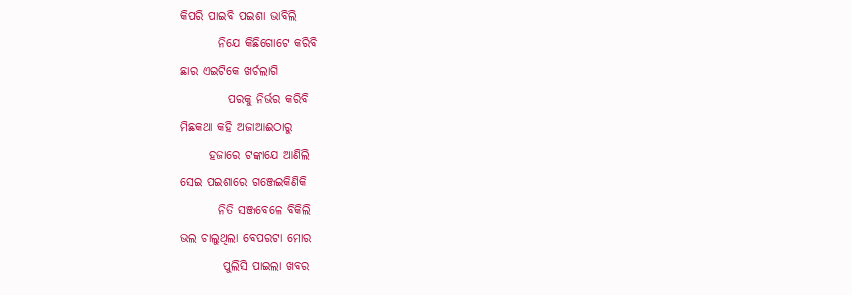କିପରି ପାଇବି ପଇଶା ଭାବିଲି
        ନିଯେ କିଛିଗୋଟେ କରିବି
ଛାର ଏଇଟିକେ ଖର୍ଚଲାଗି
          ପରକୁ ନିର୍ଭର କରିବି
ମିଛକଥା କହି ଅଜାଆଈଠାରୁ
      ହଜାରେ ଟଙ୍କାଯେ ଆଣିଲି
ସେଇ ପଇଶାରେ ଗଞ୍ଜେଇକିଣିକି
        ନିତି ସଞ୍ଜବେଳେ ବିକିଲି
ଭଲ ଚାଲୁଥିଲା ବେପରଟା ମୋର
         ପୁଲିସି ପାଇଲା ଖବର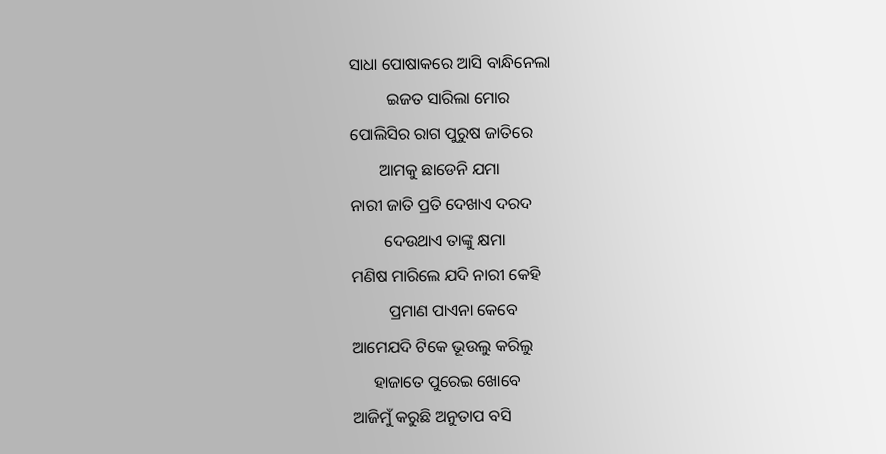ସାଧା ପୋଷାକରେ ଆସି ବାନ୍ଧିନେଲା
         ଇଜତ ସାରିଲା ମୋର
ପୋଲିସିର ରାଗ ପୁରୁଷ ଜାତିରେ
       ଆମକୁ ଛାଡେନି ଯମା
ନାରୀ ଜାତି ପ୍ରତି ଦେଖାଏ ଦରଦ
        ଦେଉଥାଏ ତାଙ୍କୁ କ୍ଷମା
ମଣିଷ ମାରିଲେ ଯଦି ନାରୀ କେହି
         ପ୍ରମାଣ ପାଏନା କେବେ
ଆମେଯଦି ଟିକେ ଭୂଉଲୁ କରିଲୁ
     ହାଜାତେ ପୁରେଇ ଖୋବେ
ଆଜିମୁଁ କରୁଛି ଅନୁତାପ ବସି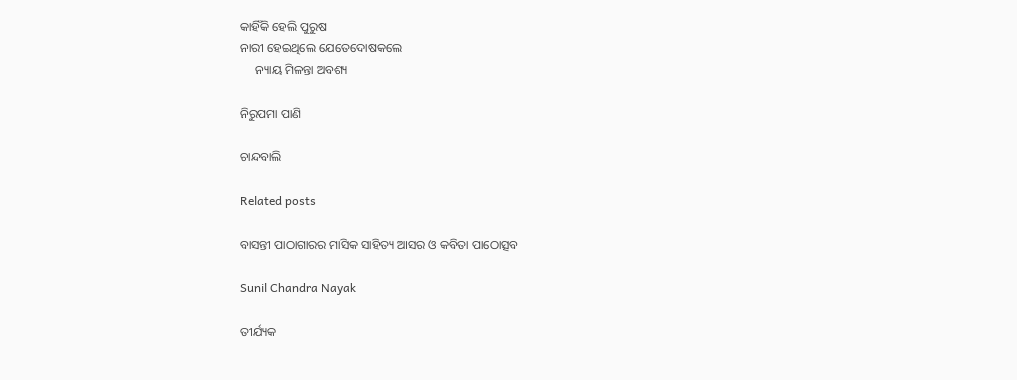କାହିଁକି ହେଲି ପୁରୁଷ
ନାରୀ ହେଇଥିଲେ ଯେତେଦୋଷକଲେ
     ନ୍ୟାୟ ମିଳନ୍ତା ଅବଶ୍ୟ

ନିରୁପମା ପାଣି

ଚାନ୍ଦବାଲି

Related posts

ବାସନ୍ତୀ ପାଠାଗାରର ମାସିକ ସାହିତ୍ୟ ଆସର ଓ କବିତା ପାଠୋତ୍ସବ

Sunil Chandra Nayak

ତୀର୍ଯ୍ୟକ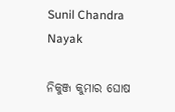Sunil Chandra Nayak

ନିକୁଞ୍ଜ କୁମାର ଘୋଷ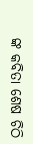ଙ୍କ କବିତା ଶେଷ ଚିଠି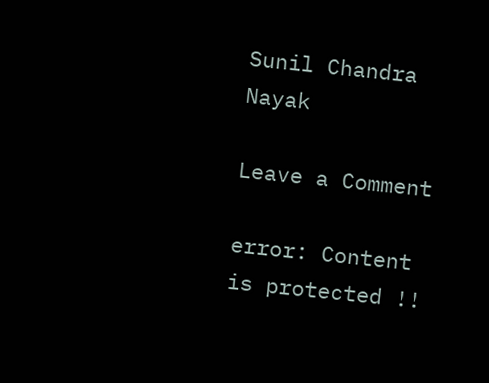Sunil Chandra Nayak

Leave a Comment

error: Content is protected !!